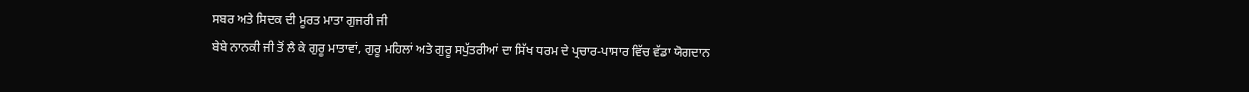ਸਬਰ ਅਤੇ ਸਿਦਕ ਦੀ ਮੂਰਤ ਮਾਤਾ ਗੁਜਰੀ ਜੀ
ਬੇਬੇ ਨਾਨਕੀ ਜੀ ਤੋਂ ਲੈ ਕੇ ਗੁਰੂ ਮਾਤਾਵਾਂ, ਗੁਰੂ ਮਹਿਲਾਂ ਅਤੇ ਗੁਰੂ ਸਪੁੱਤਰੀਆਂ ਦਾ ਸਿੱਖ ਧਰਮ ਦੇ ਪ੍ਰਚਾਰ-ਪਾਸਾਰ ਵਿੱਚ ਵੱਡਾ ਯੋਗਦਾਨ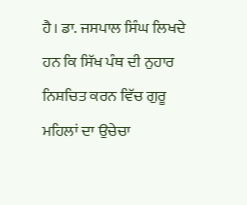ਹੈ। ਡਾ. ਜਸਪਾਲ ਸਿੰਘ ਲਿਖਦੇ ਹਨ ਕਿ ਸਿੱਖ ਪੰਥ ਦੀ ਨੁਹਾਰ ਨਿਸ਼ਚਿਤ ਕਰਨ ਵਿੱਚ ਗੁਰੂ ਮਹਿਲਾਂ ਦਾ ਉਚੇਚਾ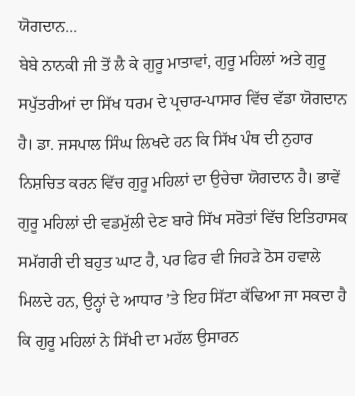ਯੋਗਦਾਨ...
ਬੇਬੇ ਨਾਨਕੀ ਜੀ ਤੋਂ ਲੈ ਕੇ ਗੁਰੂ ਮਾਤਾਵਾਂ, ਗੁਰੂ ਮਹਿਲਾਂ ਅਤੇ ਗੁਰੂ ਸਪੁੱਤਰੀਆਂ ਦਾ ਸਿੱਖ ਧਰਮ ਦੇ ਪ੍ਰਚਾਰ-ਪਾਸਾਰ ਵਿੱਚ ਵੱਡਾ ਯੋਗਦਾਨ ਹੈ। ਡਾ. ਜਸਪਾਲ ਸਿੰਘ ਲਿਖਦੇ ਹਨ ਕਿ ਸਿੱਖ ਪੰਥ ਦੀ ਨੁਹਾਰ ਨਿਸ਼ਚਿਤ ਕਰਨ ਵਿੱਚ ਗੁਰੂ ਮਹਿਲਾਂ ਦਾ ਉਚੇਚਾ ਯੋਗਦਾਨ ਹੈ। ਭਾਵੇਂ ਗੁਰੂ ਮਹਿਲਾਂ ਦੀ ਵਡਮੁੱਲੀ ਦੇਣ ਬਾਰੇ ਸਿੱਖ ਸਰੋਤਾਂ ਵਿੱਚ ਇਤਿਹਾਸਕ ਸਮੱਗਰੀ ਦੀ ਬਹੁਤ ਘਾਟ ਹੈ, ਪਰ ਫਿਰ ਵੀ ਜਿਹੜੇ ਠੋਸ ਹਵਾਲੇ ਮਿਲਦੇ ਹਨ, ਉਨ੍ਹਾਂ ਦੇ ਆਧਾਰ ’ਤੇ ਇਹ ਸਿੱਟਾ ਕੱਢਿਆ ਜਾ ਸਕਦਾ ਹੈ ਕਿ ਗੁਰੂ ਮਹਿਲਾਂ ਨੇ ਸਿੱਖੀ ਦਾ ਮਹੱਲ ਉਸਾਰਨ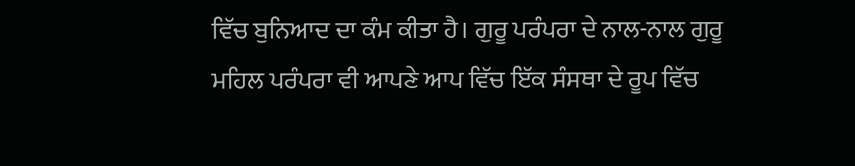ਵਿੱਚ ਬੁਨਿਆਦ ਦਾ ਕੰਮ ਕੀਤਾ ਹੈ। ਗੁਰੂ ਪਰੰਪਰਾ ਦੇ ਨਾਲ-ਨਾਲ ਗੁਰੂ ਮਹਿਲ ਪਰੰਪਰਾ ਵੀ ਆਪਣੇ ਆਪ ਵਿੱਚ ਇੱਕ ਸੰਸਥਾ ਦੇ ਰੂਪ ਵਿੱਚ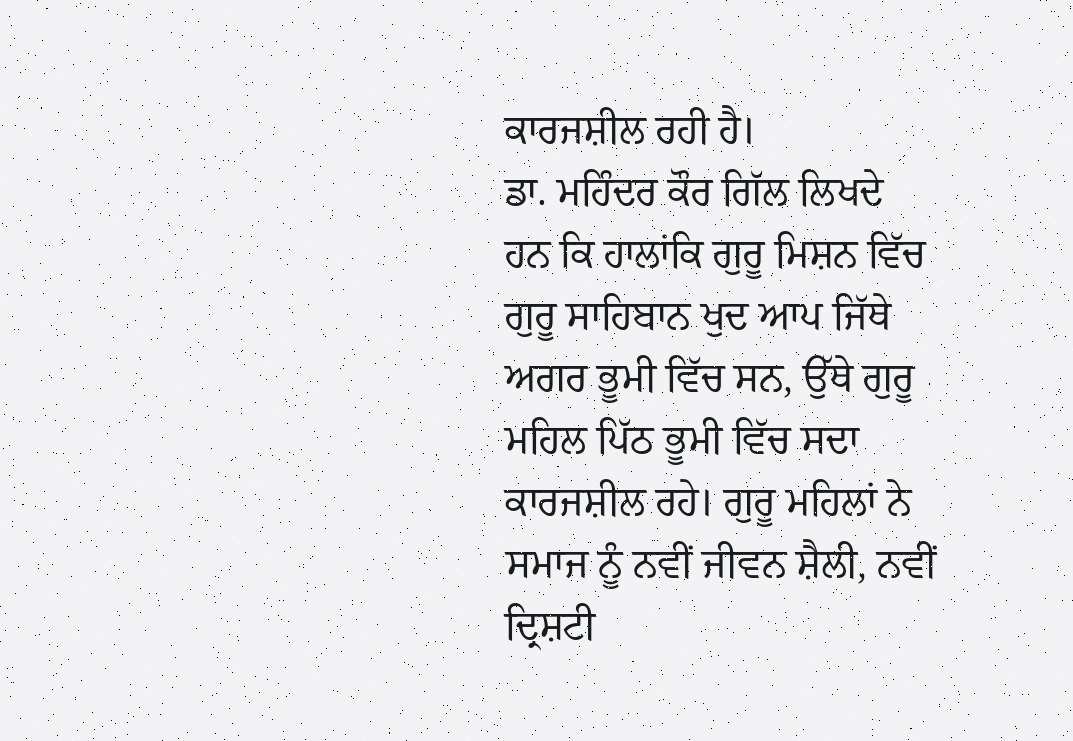ਕਾਰਜਸ਼ੀਲ ਰਹੀ ਹੈ।
ਡਾ. ਮਹਿੰਦਰ ਕੌਰ ਗਿੱਲ ਲਿਖਦੇ ਹਨ ਕਿ ਹਾਲਾਂਕਿ ਗੁਰੂ ਮਿਸ਼ਨ ਵਿੱਚ ਗੁਰੂ ਸਾਹਿਬਾਨ ਖੁਦ ਆਪ ਜਿੱਥੇ ਅਗਰ ਭੂਮੀ ਵਿੱਚ ਸਨ, ਉੱਥੇ ਗੁਰੂ ਮਹਿਲ ਪਿੱਠ ਭੂਮੀ ਵਿੱਚ ਸਦਾ ਕਾਰਜਸ਼ੀਲ ਰਹੇ। ਗੁਰੂ ਮਹਿਲਾਂ ਨੇ ਸਮਾਜ ਨੂੰ ਨਵੀਂ ਜੀਵਨ ਸ਼ੈਲੀ, ਨਵੀਂ ਦ੍ਰਿਸ਼ਟੀ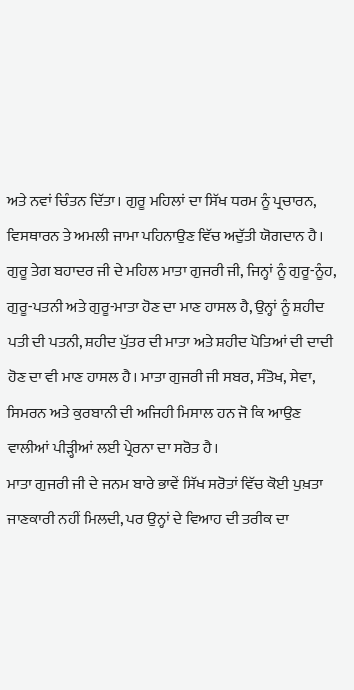ਅਤੇ ਨਵਾਂ ਚਿੰਤਨ ਦਿੱਤਾ। ਗੁਰੂ ਮਹਿਲਾਂ ਦਾ ਸਿੱਖ ਧਰਮ ਨੂੰ ਪ੍ਰਚਾਰਨ, ਵਿਸਥਾਰਨ ਤੇ ਅਮਲੀ ਜਾਮਾ ਪਹਿਨਾਉਣ ਵਿੱਚ ਅਦੁੱਤੀ ਯੋਗਦਾਨ ਹੈ।
ਗੁਰੂ ਤੇਗ ਬਹਾਦਰ ਜੀ ਦੇ ਮਹਿਲ ਮਾਤਾ ਗੁਜਰੀ ਜੀ, ਜਿਨ੍ਹਾਂ ਨੂੰ ਗੁਰੂ-ਨੂੰਹ, ਗੁਰੂ-ਪਤਨੀ ਅਤੇ ਗੁਰੂ-ਮਾਤਾ ਹੋਣ ਦਾ ਮਾਣ ਹਾਸਲ ਹੈ, ਉਨ੍ਹਾਂ ਨੂੰ ਸ਼ਹੀਦ ਪਤੀ ਦੀ ਪਤਨੀ, ਸ਼ਹੀਦ ਪੁੱਤਰ ਦੀ ਮਾਤਾ ਅਤੇ ਸ਼ਹੀਦ ਪੋਤਿਆਂ ਦੀ ਦਾਦੀ ਹੋਣ ਦਾ ਵੀ ਮਾਣ ਹਾਸਲ ਹੈ। ਮਾਤਾ ਗੁਜਰੀ ਜੀ ਸਬਰ, ਸੰਤੋਖ, ਸੇਵਾ, ਸਿਮਰਨ ਅਤੇ ਕੁਰਬਾਨੀ ਦੀ ਅਜਿਹੀ ਮਿਸਾਲ ਹਨ ਜੋ ਕਿ ਆਉਣ ਵਾਲੀਆਂ ਪੀੜ੍ਹੀਆਂ ਲਈ ਪ੍ਰੇਰਨਾ ਦਾ ਸਰੋਤ ਹੈ।
ਮਾਤਾ ਗੁਜਰੀ ਜੀ ਦੇ ਜਨਮ ਬਾਰੇ ਭਾਵੇਂ ਸਿੱਖ ਸਰੋਤਾਂ ਵਿੱਚ ਕੋਈ ਪੁਖ਼ਤਾ ਜਾਣਕਾਰੀ ਨਹੀਂ ਮਿਲਦੀ, ਪਰ ਉਨ੍ਹਾਂ ਦੇ ਵਿਆਹ ਦੀ ਤਰੀਕ ਦਾ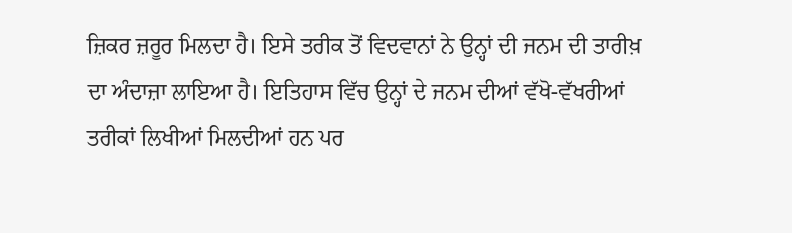ਜ਼ਿਕਰ ਜ਼ਰੂਰ ਮਿਲਦਾ ਹੈ। ਇਸੇ ਤਰੀਕ ਤੋਂ ਵਿਦਵਾਨਾਂ ਨੇ ਉਨ੍ਹਾਂ ਦੀ ਜਨਮ ਦੀ ਤਾਰੀਖ਼ ਦਾ ਅੰਦਾਜ਼ਾ ਲਾਇਆ ਹੈ। ਇਤਿਹਾਸ ਵਿੱਚ ਉਨ੍ਹਾਂ ਦੇ ਜਨਮ ਦੀਆਂ ਵੱਖੋ-ਵੱਖਰੀਆਂ ਤਰੀਕਾਂ ਲਿਖੀਆਂ ਮਿਲਦੀਆਂ ਹਨ ਪਰ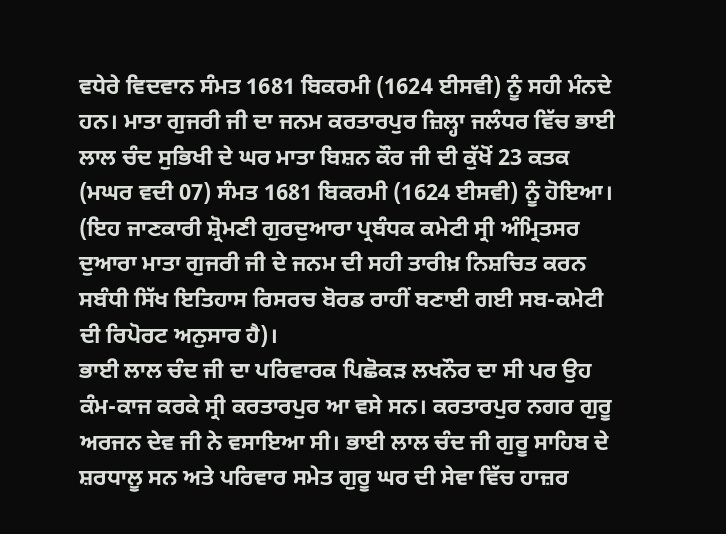ਵਧੇਰੇ ਵਿਦਵਾਨ ਸੰਮਤ 1681 ਬਿਕਰਮੀ (1624 ਈਸਵੀ) ਨੂੰ ਸਹੀ ਮੰਨਦੇ ਹਨ। ਮਾਤਾ ਗੁਜਰੀ ਜੀ ਦਾ ਜਨਮ ਕਰਤਾਰਪੁਰ ਜ਼ਿਲ੍ਹਾ ਜਲੰਧਰ ਵਿੱਚ ਭਾਈ ਲਾਲ ਚੰਦ ਸੁਭਿਖੀ ਦੇ ਘਰ ਮਾਤਾ ਬਿਸ਼ਨ ਕੌਰ ਜੀ ਦੀ ਕੁੱਖੋਂ 23 ਕਤਕ (ਮਘਰ ਵਦੀ 07) ਸੰਮਤ 1681 ਬਿਕਰਮੀ (1624 ਈਸਵੀ) ਨੂੰ ਹੋਇਆ। (ਇਹ ਜਾਣਕਾਰੀ ਸ਼੍ਰੋਮਣੀ ਗੁਰਦੁਆਰਾ ਪ੍ਰਬੰਧਕ ਕਮੇਟੀ ਸ੍ਰੀ ਅੰਮ੍ਰਿਤਸਰ ਦੁਆਰਾ ਮਾਤਾ ਗੁਜਰੀ ਜੀ ਦੇ ਜਨਮ ਦੀ ਸਹੀ ਤਾਰੀਖ਼ ਨਿਸ਼ਚਿਤ ਕਰਨ ਸਬੰਧੀ ਸਿੱਖ ਇਤਿਹਾਸ ਰਿਸਰਚ ਬੋਰਡ ਰਾਹੀਂ ਬਣਾਈ ਗਈ ਸਬ-ਕਮੇਟੀ ਦੀ ਰਿਪੋਰਟ ਅਨੁਸਾਰ ਹੈ)।
ਭਾਈ ਲਾਲ ਚੰਦ ਜੀ ਦਾ ਪਰਿਵਾਰਕ ਪਿਛੋਕੜ ਲਖਨੌਰ ਦਾ ਸੀ ਪਰ ਉਹ ਕੰਮ-ਕਾਜ ਕਰਕੇ ਸ੍ਰੀ ਕਰਤਾਰਪੁਰ ਆ ਵਸੇ ਸਨ। ਕਰਤਾਰਪੁਰ ਨਗਰ ਗੁਰੂ ਅਰਜਨ ਦੇਵ ਜੀ ਨੇ ਵਸਾਇਆ ਸੀ। ਭਾਈ ਲਾਲ ਚੰਦ ਜੀ ਗੁਰੂ ਸਾਹਿਬ ਦੇ ਸ਼ਰਧਾਲੂ ਸਨ ਅਤੇ ਪਰਿਵਾਰ ਸਮੇਤ ਗੁਰੂ ਘਰ ਦੀ ਸੇਵਾ ਵਿੱਚ ਹਾਜ਼ਰ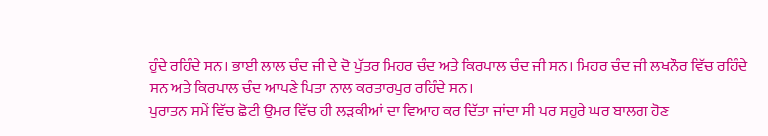ਹੁੰਦੇ ਰਹਿੰਦੇ ਸਨ। ਭਾਈ ਲਾਲ ਚੰਦ ਜੀ ਦੇ ਦੋ ਪੁੱਤਰ ਮਿਹਰ ਚੰਦ ਅਤੇ ਕਿਰਪਾਲ ਚੰਦ ਜੀ ਸਨ। ਮਿਹਰ ਚੰਦ ਜੀ ਲਖਨੌਰ ਵਿੱਚ ਰਹਿੰਦੇ ਸਨ ਅਤੇ ਕਿਰਪਾਲ ਚੰਦ ਆਪਣੇ ਪਿਤਾ ਨਾਲ ਕਰਤਾਰਪੁਰ ਰਹਿੰਦੇ ਸਨ।
ਪੁਰਾਤਨ ਸਮੇਂ ਵਿੱਚ ਛੋਟੀ ਉਮਰ ਵਿੱਚ ਹੀ ਲੜਕੀਆਂ ਦਾ ਵਿਆਹ ਕਰ ਦਿੱਤਾ ਜਾਂਦਾ ਸੀ ਪਰ ਸਹੁਰੇ ਘਰ ਬਾਲਗ ਹੋਣ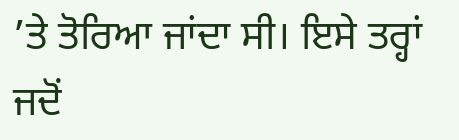’ਤੇ ਤੋਰਿਆ ਜਾਂਦਾ ਸੀ। ਇਸੇ ਤਰ੍ਹਾਂ ਜਦੋਂ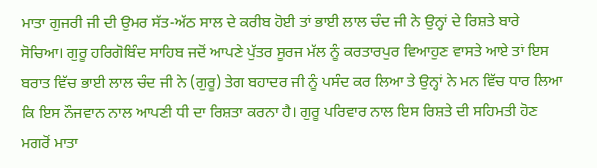ਮਾਤਾ ਗੁਜਰੀ ਜੀ ਦੀ ਉਮਰ ਸੱਤ-ਅੱਠ ਸਾਲ ਦੇ ਕਰੀਬ ਹੋਈ ਤਾਂ ਭਾਈ ਲਾਲ ਚੰਦ ਜੀ ਨੇ ਉਨ੍ਹਾਂ ਦੇ ਰਿਸ਼ਤੇ ਬਾਰੇ ਸੋਚਿਆ। ਗੁਰੂ ਹਰਿਗੋਬਿੰਦ ਸਾਹਿਬ ਜਦੋਂ ਆਪਣੇ ਪੁੱਤਰ ਸੂਰਜ ਮੱਲ ਨੂੰ ਕਰਤਾਰਪੁਰ ਵਿਆਹੁਣ ਵਾਸਤੇ ਆਏ ਤਾਂ ਇਸ ਬਰਾਤ ਵਿੱਚ ਭਾਈ ਲਾਲ ਚੰਦ ਜੀ ਨੇ (ਗੁਰੂ) ਤੇਗ ਬਹਾਦਰ ਜੀ ਨੂੰ ਪਸੰਦ ਕਰ ਲਿਆ ਤੇ ਉਨ੍ਹਾਂ ਨੇ ਮਨ ਵਿੱਚ ਧਾਰ ਲਿਆ ਕਿ ਇਸ ਨੌਜਵਾਨ ਨਾਲ ਆਪਣੀ ਧੀ ਦਾ ਰਿਸ਼ਤਾ ਕਰਨਾ ਹੈ। ਗੁਰੂ ਪਰਿਵਾਰ ਨਾਲ ਇਸ ਰਿਸ਼ਤੇ ਦੀ ਸਹਿਮਤੀ ਹੋਣ ਮਗਰੋਂ ਮਾਤਾ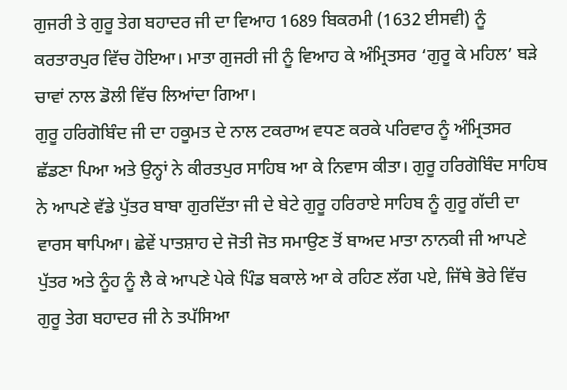ਗੁਜਰੀ ਤੇ ਗੁਰੂ ਤੇਗ ਬਹਾਦਰ ਜੀ ਦਾ ਵਿਆਹ 1689 ਬਿਕਰਮੀ (1632 ਈਸਵੀ) ਨੂੰ ਕਰਤਾਰਪੁਰ ਵਿੱਚ ਹੋਇਆ। ਮਾਤਾ ਗੁਜਰੀ ਜੀ ਨੂੰ ਵਿਆਹ ਕੇ ਅੰਮ੍ਰਿਤਸਰ ‘ਗੁਰੂ ਕੇ ਮਹਿਲ’ ਬੜੇ ਚਾਵਾਂ ਨਾਲ ਡੋਲੀ ਵਿੱਚ ਲਿਆਂਦਾ ਗਿਆ।
ਗੁਰੂ ਹਰਿਗੋਬਿੰਦ ਜੀ ਦਾ ਹਕੂਮਤ ਦੇ ਨਾਲ ਟਕਰਾਅ ਵਧਣ ਕਰਕੇ ਪਰਿਵਾਰ ਨੂੰ ਅੰਮ੍ਰਿਤਸਰ ਛੱਡਣਾ ਪਿਆ ਅਤੇ ਉਨ੍ਹਾਂ ਨੇ ਕੀਰਤਪੁਰ ਸਾਹਿਬ ਆ ਕੇ ਨਿਵਾਸ ਕੀਤਾ। ਗੁਰੂ ਹਰਿਗੋਬਿੰਦ ਸਾਹਿਬ ਨੇ ਆਪਣੇ ਵੱਡੇ ਪੁੱਤਰ ਬਾਬਾ ਗੁਰਦਿੱਤਾ ਜੀ ਦੇ ਬੇਟੇ ਗੁਰੂ ਹਰਿਰਾਏ ਸਾਹਿਬ ਨੂੰ ਗੁਰੂ ਗੱਦੀ ਦਾ ਵਾਰਸ ਥਾਪਿਆ। ਛੇਵੇਂ ਪਾਤਸ਼ਾਹ ਦੇ ਜੋਤੀ ਜੋਤ ਸਮਾਉਣ ਤੋਂ ਬਾਅਦ ਮਾਤਾ ਨਾਨਕੀ ਜੀ ਆਪਣੇ ਪੁੱਤਰ ਅਤੇ ਨੂੰਹ ਨੂੰ ਲੈ ਕੇ ਆਪਣੇ ਪੇਕੇ ਪਿੰਡ ਬਕਾਲੇ ਆ ਕੇ ਰਹਿਣ ਲੱਗ ਪਏ, ਜਿੱਥੇ ਭੋਰੇ ਵਿੱਚ ਗੁਰੂ ਤੇਗ ਬਹਾਦਰ ਜੀ ਨੇ ਤਪੱਸਿਆ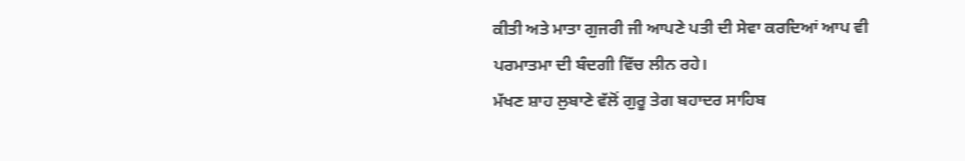ਕੀਤੀ ਅਤੇ ਮਾਤਾ ਗੁਜਰੀ ਜੀ ਆਪਣੇ ਪਤੀ ਦੀ ਸੇਵਾ ਕਰਦਿਆਂ ਆਪ ਵੀ ਪਰਮਾਤਮਾ ਦੀ ਬੰਦਗੀ ਵਿੱਚ ਲੀਨ ਰਹੇ।
ਮੱਖਣ ਸ਼ਾਹ ਲੁਬਾਣੇ ਵੱਲੋਂ ਗੁਰੂ ਤੇਗ ਬਹਾਦਰ ਸਾਹਿਬ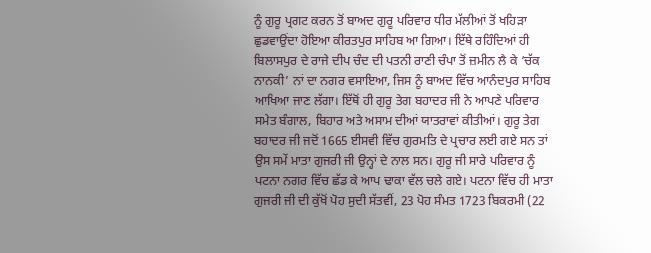ਨੂੰ ਗੁਰੂ ਪ੍ਰਗਟ ਕਰਨ ਤੋਂ ਬਾਅਦ ਗੁਰੂ ਪਰਿਵਾਰ ਧੀਰ ਮੱਲੀਆਂ ਤੋਂ ਖਹਿੜਾ ਛੁਡਵਾਉਂਦਾ ਹੋਇਆ ਕੀਰਤਪੁਰ ਸਾਹਿਬ ਆ ਗਿਆ। ਇੱਥੇ ਰਹਿੰਦਿਆਂ ਹੀ ਬਿਲਾਸਪੁਰ ਦੇ ਰਾਜੇ ਦੀਪ ਚੰਦ ਦੀ ਪਤਨੀ ਰਾਣੀ ਚੰਪਾ ਤੋਂ ਜ਼ਮੀਨ ਲੈ ਕੇ ‘ਚੱਕ ਨਾਨਕੀ’ ਨਾਂ ਦਾ ਨਗਰ ਵਸਾਇਆ, ਜਿਸ ਨੂੰ ਬਾਅਦ ਵਿੱਚ ਆਨੰਦਪੁਰ ਸਾਹਿਬ ਆਖਿਆ ਜਾਣ ਲੱਗਾ। ਇੱਥੋਂ ਹੀ ਗੁਰੂ ਤੇਗ ਬਹਾਦਰ ਜੀ ਨੇ ਆਪਣੇ ਪਰਿਵਾਰ ਸਮੇਤ ਬੰਗਾਲ, ਬਿਹਾਰ ਅਤੇ ਅਸਾਮ ਦੀਆਂ ਯਾਤਰਾਵਾਂ ਕੀਤੀਆਂ। ਗੁਰੂ ਤੇਗ ਬਹਾਦਰ ਜੀ ਜਦੋਂ 1665 ਈਸਵੀ ਵਿੱਚ ਗੁਰਮਤਿ ਦੇ ਪ੍ਰਚਾਰ ਲਈ ਗਏ ਸਨ ਤਾਂ ਉਸ ਸਮੇਂ ਮਾਤਾ ਗੁਜਰੀ ਜੀ ਉਨ੍ਹਾਂ ਦੇ ਨਾਲ ਸਨ। ਗੁਰੂ ਜੀ ਸਾਰੇ ਪਰਿਵਾਰ ਨੂੰ ਪਟਨਾ ਨਗਰ ਵਿੱਚ ਛੱਡ ਕੇ ਆਪ ਢਾਕਾ ਵੱਲ ਚਲੇ ਗਏ। ਪਟਨਾ ਵਿੱਚ ਹੀ ਮਾਤਾ ਗੁਜਰੀ ਜੀ ਦੀ ਕੁੱਖੋਂ ਪੋਹ ਸੁਦੀ ਸੱਤਵੀਂ, 23 ਪੋਹ ਸੰਮਤ 1723 ਬਿਕਰਮੀ (22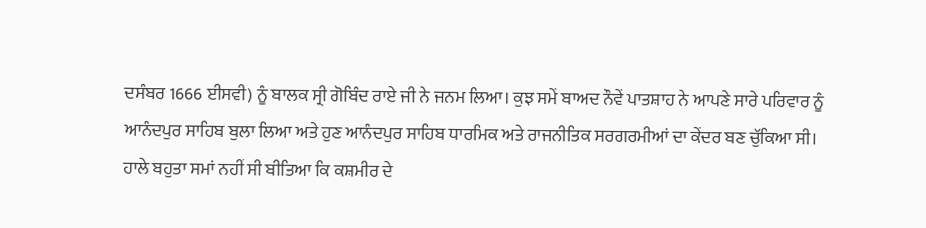ਦਸੰਬਰ 1666 ਈਸਵੀ) ਨੂੰ ਬਾਲਕ ਸ੍ਰੀ ਗੋਬਿੰਦ ਰਾਏ ਜੀ ਨੇ ਜਨਮ ਲਿਆ। ਕੁਝ ਸਮੇਂ ਬਾਅਦ ਨੌਵੇਂ ਪਾਤਸ਼ਾਹ ਨੇ ਆਪਣੇ ਸਾਰੇ ਪਰਿਵਾਰ ਨੂੰ ਆਨੰਦਪੁਰ ਸਾਹਿਬ ਬੁਲਾ ਲਿਆ ਅਤੇ ਹੁਣ ਆਨੰਦਪੁਰ ਸਾਹਿਬ ਧਾਰਮਿਕ ਅਤੇ ਰਾਜਨੀਤਿਕ ਸਰਗਰਮੀਆਂ ਦਾ ਕੇਂਦਰ ਬਣ ਚੁੱਕਿਆ ਸੀ।
ਹਾਲੇ ਬਹੁਤਾ ਸਮਾਂ ਨਹੀਂ ਸੀ ਬੀਤਿਆ ਕਿ ਕਸ਼ਮੀਰ ਦੇ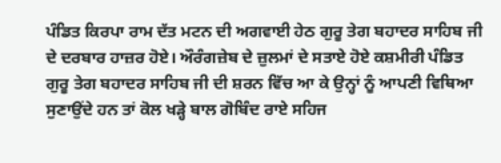ਪੰਡਿਤ ਕਿਰਪਾ ਰਾਮ ਦੱਤ ਮਟਨ ਦੀ ਅਗਵਾਈ ਹੇਠ ਗੁਰੂ ਤੇਗ ਬਹਾਦਰ ਸਾਹਿਬ ਜੀ ਦੇ ਦਰਬਾਰ ਹਾਜ਼ਰ ਹੋਏ। ਔਰੰਗਜ਼ੇਬ ਦੇ ਜ਼ੁਲਮਾਂ ਦੇ ਸਤਾਏ ਹੋਏ ਕਸ਼ਮੀਰੀ ਪੰਡਿਤ ਗੁਰੂ ਤੇਗ ਬਹਾਦਰ ਸਾਹਿਬ ਜੀ ਦੀ ਸ਼ਰਨ ਵਿੱਚ ਆ ਕੇ ਉਨ੍ਹਾਂ ਨੂੰ ਆਪਣੀ ਵਿਥਿਆ ਸੁਣਾਉਂਦੇ ਹਨ ਤਾਂ ਕੋਲ ਖੜ੍ਹੇ ਬਾਲ ਗੋਬਿੰਦ ਰਾਏ ਸਹਿਜ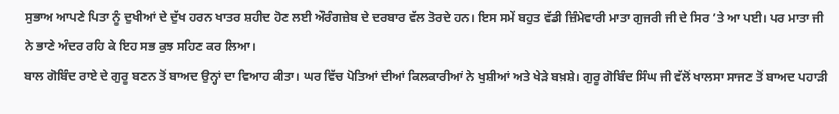ਸੁਭਾਅ ਆਪਣੇ ਪਿਤਾ ਨੂੰ ਦੁਖੀਆਂ ਦੇ ਦੁੱਖ ਹਰਨ ਖਾਤਰ ਸ਼ਹੀਦ ਹੋਣ ਲਈ ਔਰੰਗਜ਼ੇਬ ਦੇ ਦਰਬਾਰ ਵੱਲ ਤੋਰਦੇ ਹਨ। ਇਸ ਸਮੇਂ ਬਹੁਤ ਵੱਡੀ ਜ਼ਿੰਮੇਵਾਰੀ ਮਾਤਾ ਗੁਜਰੀ ਜੀ ਦੇ ਸਿਰ ’ਤੇ ਆ ਪਈ। ਪਰ ਮਾਤਾ ਜੀ ਨੇ ਭਾਣੇ ਅੰਦਰ ਰਹਿ ਕੇ ਇਹ ਸਭ ਕੁਝ ਸਹਿਣ ਕਰ ਲਿਆ।
ਬਾਲ ਗੋਬਿੰਦ ਰਾਏ ਦੇ ਗੁਰੂ ਬਣਨ ਤੋਂ ਬਾਅਦ ਉਨ੍ਹਾਂ ਦਾ ਵਿਆਹ ਕੀਤਾ। ਘਰ ਵਿੱਚ ਪੋਤਿਆਂ ਦੀਆਂ ਕਿਲਕਾਰੀਆਂ ਨੇ ਖੁਸ਼ੀਆਂ ਅਤੇ ਖੇੜੇ ਬਖ਼ਸ਼ੇ। ਗੁਰੂ ਗੋਬਿੰਦ ਸਿੰਘ ਜੀ ਵੱਲੋਂ ਖਾਲਸਾ ਸਾਜਣ ਤੋਂ ਬਾਅਦ ਪਹਾੜੀ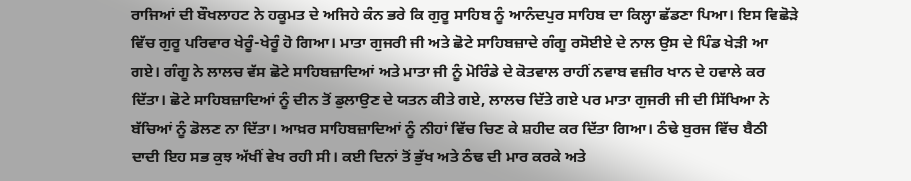ਰਾਜਿਆਂ ਦੀ ਬੌਖਲਾਹਟ ਨੇ ਹਕੂਮਤ ਦੇ ਅਜਿਹੇ ਕੰਨ ਭਰੇ ਕਿ ਗੁਰੂ ਸਾਹਿਬ ਨੂੰ ਆਨੰਦਪੁਰ ਸਾਹਿਬ ਦਾ ਕਿਲ੍ਹਾ ਛੱਡਣਾ ਪਿਆ। ਇਸ ਵਿਛੋੜੇ ਵਿੱਚ ਗੁਰੂ ਪਰਿਵਾਰ ਖੇਰੂੰ-ਖੇਰੂੰ ਹੋ ਗਿਆ। ਮਾਤਾ ਗੁਜਰੀ ਜੀ ਅਤੇ ਛੋਟੇ ਸਾਹਿਬਜ਼ਾਦੇ ਗੰਗੂ ਰਸੋਈਏ ਦੇ ਨਾਲ ਉਸ ਦੇ ਪਿੰਡ ਖੇੜੀ ਆ ਗਏ। ਗੰਗੂ ਨੇ ਲਾਲਚ ਵੱਸ ਛੋਟੇ ਸਾਹਿਬਜ਼ਾਦਿਆਂ ਅਤੇ ਮਾਤਾ ਜੀ ਨੂੰ ਮੋਰਿੰਡੇ ਦੇ ਕੋਤਵਾਲ ਰਾਹੀਂ ਨਵਾਬ ਵਜ਼ੀਰ ਖਾਨ ਦੇ ਹਵਾਲੇ ਕਰ ਦਿੱਤਾ। ਛੋਟੇ ਸਾਹਿਬਜ਼ਾਦਿਆਂ ਨੂੰ ਦੀਨ ਤੋਂ ਡੁਲਾਉਣ ਦੇ ਯਤਨ ਕੀਤੇ ਗਏ, ਲਾਲਚ ਦਿੱਤੇ ਗਏ ਪਰ ਮਾਤਾ ਗੁਜਰੀ ਜੀ ਦੀ ਸਿੱਖਿਆ ਨੇ ਬੱਚਿਆਂ ਨੂੰ ਡੋਲਣ ਨਾ ਦਿੱਤਾ। ਆਖ਼ਰ ਸਾਹਿਬਜ਼ਾਦਿਆਂ ਨੂੰ ਨੀਹਾਂ ਵਿੱਚ ਚਿਣ ਕੇ ਸ਼ਹੀਦ ਕਰ ਦਿੱਤਾ ਗਿਆ। ਠੰਢੇ ਬੁਰਜ ਵਿੱਚ ਬੈਠੀ ਦਾਦੀ ਇਹ ਸਭ ਕੁਝ ਅੱਖੀਂ ਵੇਖ ਰਹੀ ਸੀ। ਕਈ ਦਿਨਾਂ ਤੋਂ ਭੁੱਖ ਅਤੇ ਠੰਢ ਦੀ ਮਾਰ ਕਰਕੇ ਅਤੇ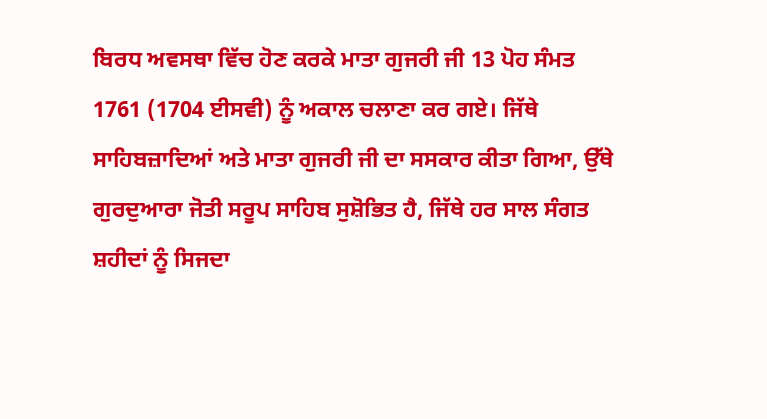ਬਿਰਧ ਅਵਸਥਾ ਵਿੱਚ ਹੋਣ ਕਰਕੇ ਮਾਤਾ ਗੁਜਰੀ ਜੀ 13 ਪੋਹ ਸੰਮਤ 1761 (1704 ਈਸਵੀ) ਨੂੰ ਅਕਾਲ ਚਲਾਣਾ ਕਰ ਗਏ। ਜਿੱਥੇ ਸਾਹਿਬਜ਼ਾਦਿਆਂ ਅਤੇ ਮਾਤਾ ਗੁਜਰੀ ਜੀ ਦਾ ਸਸਕਾਰ ਕੀਤਾ ਗਿਆ, ਉੱਥੇ ਗੁਰਦੁਆਰਾ ਜੋਤੀ ਸਰੂਪ ਸਾਹਿਬ ਸੁਸ਼ੋਭਿਤ ਹੈ, ਜਿੱਥੇ ਹਰ ਸਾਲ ਸੰਗਤ ਸ਼ਹੀਦਾਂ ਨੂੰ ਸਿਜਦਾ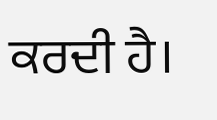ਕਰਦੀ ਹੈ।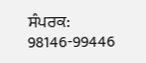ਸੰਪਰਕ: 98146-99446